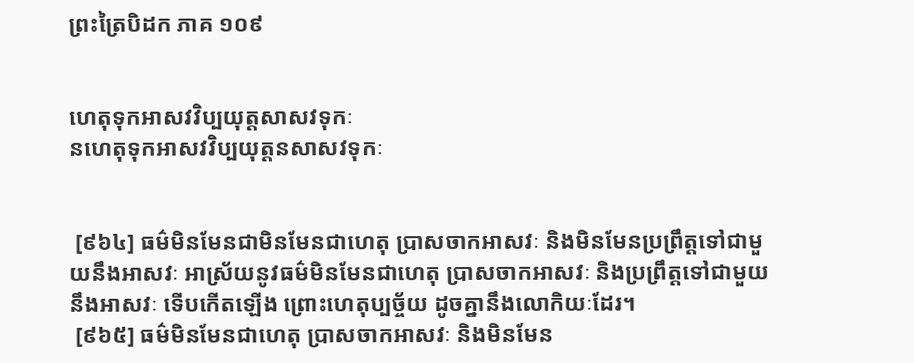ព្រះត្រៃបិដក ភាគ ១០៩


ហេតុទុកអាសវវិប្បយុត្តសាសវទុកៈ
នហេតុទុកអាសវវិប្បយុត្តនសាសវទុកៈ


 [៩៦៤] ធម៌មិនមែនជាមិនមែនជាហេតុ ប្រាសចាកអាសវៈ និងមិនមែនប្រព្រឹត្តទៅជាមួយនឹងអាសវៈ អាស្រ័យនូវធម៌មិនមែនជាហេតុ ប្រាសចាកអាសវៈ និងប្រព្រឹត្តទៅជាមួយនឹងអាសវៈ ទើបកើតឡើង ព្រោះហេតុប្បច្ច័យ ដូចគ្នានឹងលោកិយៈដែរ។
 [៩៦៥] ធម៌មិនមែនជាហេតុ ប្រាសចាកអាសវៈ និងមិនមែន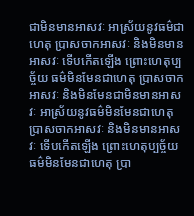ជាមិនមានអាសវៈ អាស្រ័យនូវធម៌ជាហេតុ ប្រាសចាកអាសវៈ និងមិនមានអាសវៈ ទើបកើតឡើង ព្រោះហេតុប្បច្ច័យ ធម៌មិនមែនជាហេតុ ប្រាសចាកអាសវៈ និងមិនមែនជាមិនមានអាសវៈ អាស្រ័យនូវធម៌មិនមែនជាហេតុ ប្រាសចាកអាសវៈ និងមិនមានអាសវៈ ទើបកើតឡើង ព្រោះហេតុប្បច្ច័យ ធម៌មិនមែនជាហេតុ ប្រា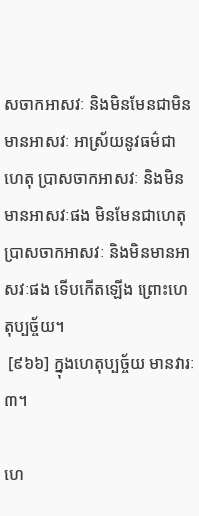សចាកអាសវៈ និងមិនមែនជាមិនមានអាសវៈ អាស្រ័យនូវធម៌ជាហេតុ ប្រាសចាកអាសវៈ និងមិនមានអាសវៈផង មិនមែនជាហេតុ ប្រាសចាកអាសវៈ និងមិនមានអាសវៈផង ទើបកើតឡើង ព្រោះហេតុប្បច្ច័យ។
 [៩៦៦] ក្នុងហេតុប្បច្ច័យ មានវារៈ៣។

ហេ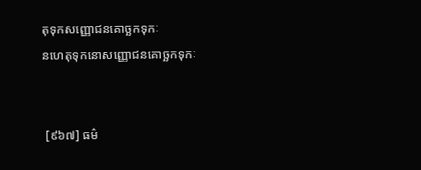តុទុកសញ្ញោជនគោច្ឆកទុកៈ
នហេតុទុកនោសញ្ញោជនគោច្ឆកទុកៈ


 [៩៦៧] ធម៌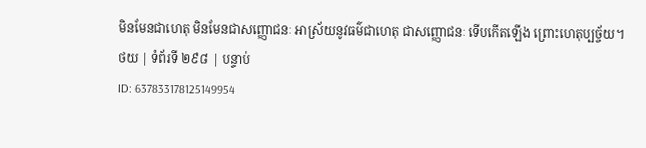មិនមែនជាហេតុ មិនមែនជាសញ្ញោជនៈ អាស្រ័យនូវធម៌ជាហេតុ ជាសញ្ញោជនៈ ទើបកើតឡើង ព្រោះហេតុប្បច្ច័យ។
ថយ | ទំព័រទី ២៩៨ | បន្ទាប់
ID: 637833178125149954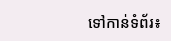ទៅកាន់ទំព័រ៖